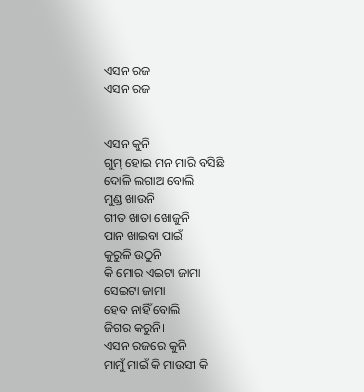ଏସନ ରଜ
ଏସନ ରଜ


ଏସନ କୁନି
ଗୁମ୍ ହୋଇ ମନ ମାରି ବସିଛି
ଦୋଳି ଲଗାଅ ବୋଲି
ମୁଣ୍ଡ ଖାଉନି
ଗୀତ ଖାତା ଖୋଜୁନି
ପାନ ଖାଇବା ପାଇଁ
କୁରୁଳି ଉଠୁନି
କି ମୋର ଏଇଟା ଜାମା
ସେଇଟା ଜାମା
ହେବ ନାହିଁ ବୋଲି
ଜିଗର କରୁନି।
ଏସନ ରଜରେ କୁନି
ମାମୁଁ ମାଇଁ କି ମାଉସୀ କି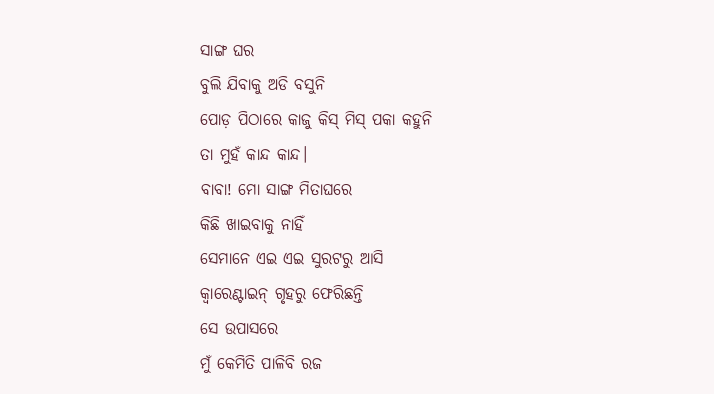ସାଙ୍ଗ ଘର
ବୁଲି ଯିବାକୁ ଅଡି ବସୁନି
ପୋଡ଼ ପିଠାରେ କାଜୁ କିସ୍ ମିସ୍ ପକା କହୁନି
ତା ମୁହଁ କାନ୍ଦ କାନ୍ଦ।
ବାବା! ମୋ ସାଙ୍ଗ ମିତାଘରେ
କିଛି ଖାଇବାକୁ ନାହିଁ
ସେମାନେ ଏଇ ଏଇ ସୁରଟରୁ ଆସି
କ୍ୱାରେଣ୍ଟାଇନ୍ ଗୃହରୁ ଫେରିଛନ୍ତି
ସେ ଉପାସରେ
ମୁଁ କେମିତି ପାଳିବି ରଜ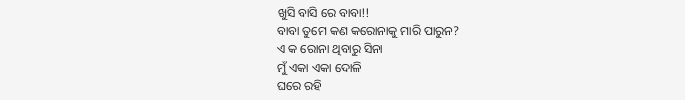ଖୁସି ବାସି ରେ ବାବା!!
ବାବା ତୁମେ କଣ କରୋନାକୁ ମାରି ପାରୁନ?
ଏ କ ରୋନା ଥିବାରୁ ସିନା
ମୁଁ ଏକା ଏକା ଦୋଳି
ଘରେ ରହି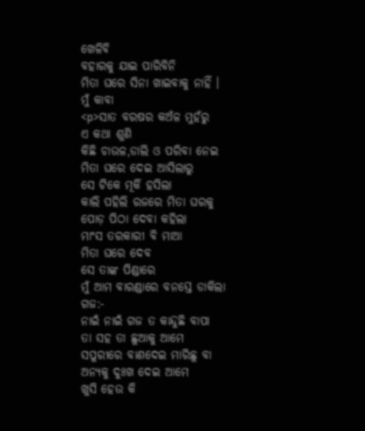ଖେଳିବି
ବହାରକୁ ଯାଇ ପାରିବିନି
ମିତା ଘରେ ସିନା ଖାଇବାକୁ ନାହିଁ ।
ମୁଁ କାବା
<p>ସାତ ବରଷର କଅଁଳ ମୁହଁରୁ
ଏ କଥା ଶୁଣି
କିଛି ଚାଉଳ,ଡାଲି ଓ ପରିବା ନେଇ
ମିତା ଘରେ ଦେଇ ଆସିଲାରୁ
ସେ ଟିକେ ମୂର୍କି ହସିଲା
କାଲି ପହିଲି ରଜରେ ମିତା ଘରକୁ
ପୋଡ଼ ପିଠା ଦେବା କହିଲା
ମାଂସ ତରକାରୀ ବି ମାଆ
ମିତା ଘରେ ଦେବ
ସେ ତାଙ୍କ ପିଣ୍ଡାରେ
ମୁଁ ଆମ ବାରଣ୍ଡାରେ ବନସ୍ତେ ଡାକିଲା ଗଜ:-
ନାଇଁ ନାଇଁ ଗଜ ତ କାନ୍ଦୁଛି ବାପା
ତା ସହ ତା ଛୁଆକୁ ଆମେ
ସପୁରୀରେ ବାଣଦେଇ ମାରିଛୁ ବା
ଅନ୍ୟକୁ ଦୁଃଖ ଦେଇ ଆମେ
ଖୁସି ହେଉ କି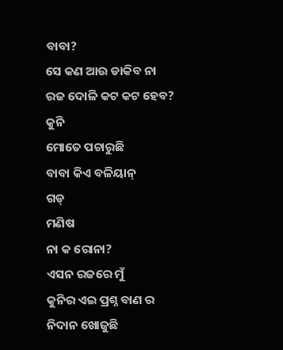ବାବା?
ସେ କଣ ଆଉ ଡାକିବ ନା
ରଜ ଦୋଳି କଟ କଟ ହେବ?
କୁନି
ମୋତେ ପଚାରୁଛି
ବାବା କିଏ ବଳିୟାନ୍
ଗଡ୍
ମଣିଷ
ନା କ ରୋନା?
ଏସନ ରଜରେ ମୁଁ
କୁନିର ଏଇ ପ୍ରଶ୍ନ ବାଣ ର
ନିଦାନ ଖୋଜୁଛି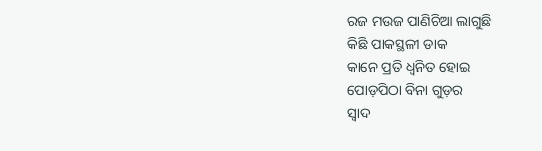ରଜ ମଉଜ ପାଣିଚିଆ ଲାଗୁଛି
କିଛି ପାକସ୍ଥଳୀ ଡାକ
କାନେ ପ୍ରତି ଧ୍ୱନିତ ହୋଇ
ପୋଡ଼ପିଠା ବିନା ଗୁଡ଼ର
ସ୍ୱାଦ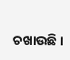ଚଖାଉଛି।